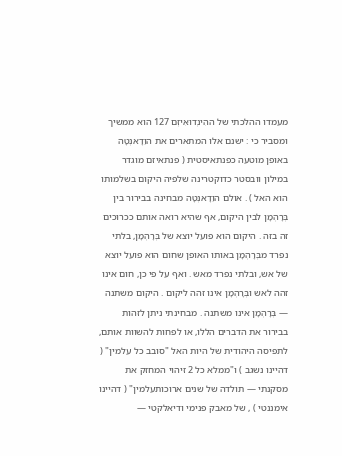מעמדו ההלכתי של ההִינְדוּאִיזְם 127 הוא ממשיך ומסביר כי : ישנם אלו המתארים את הוֵדָאנְטָה באופן מוטעה כפנתאיסטית ( פנתאיזם מוגדר במילון וובסטר כדוקטרינה שלפיה היקום בשלמותו הוא האל ) . אולם הוֵדָאנְטָה מבחינה בבירור בין בְּרָהְמָן לבין היקום, אף שהיא רואה אותם ככרוכים זה בזה . היקום הוא פועל יוצא של בְּרָהְמָן, בלתי נפרד מבְּרָהְמָן באותו האופן שחום הוא פועל יוצא של אש, ובלתי נפרד מאש . ואף על פי כן, חום אינו זהה לאש ובְּרָהְמָן אינו זהה ליקום . היקום משתנה — בְּרָהְמָן אינו משתנה . מבחינתי ניתן לזהות בבירור את הדברים הללו, או לפחות להשוות אותם, לתפיסה היהודית של היות האל "סובב כל עלמין" ( דהיינו נשגב ) ו"ממלא כל 2 זיהוי המחזק את מסקנתי — תולדה של שנים ארוכותעלמין" ( דהיינו אימננטי ) , של מאבק פנימי ודיאלקטי —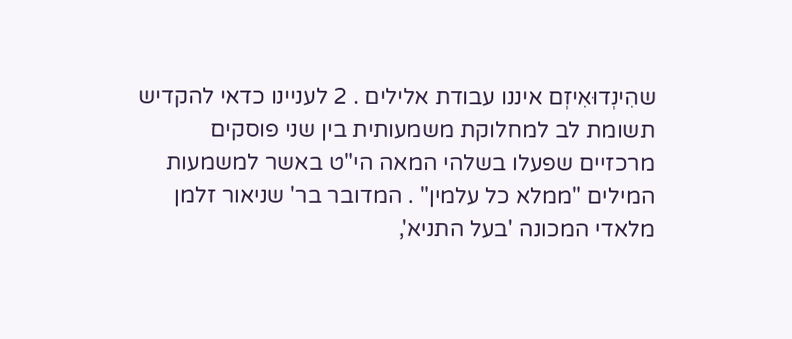שהִינְדוּאִיזְם איננו עבודת אלילים . 2 לעניינו כדאי להקדיש תשומת לב למחלוקת משמעותית בין שני פוסקים מרכזיים שפעלו בשלהי המאה הי"ט באשר למשמעות המילים "ממלא כל עלמין" . המדובר בר' שניאור זלמן מלאדי המכונה 'בעל התניא',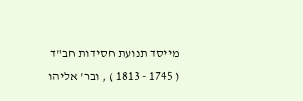מייסד תנועת חסידות חב"ד ( 1745 - 1813 ) , ובר' אליהו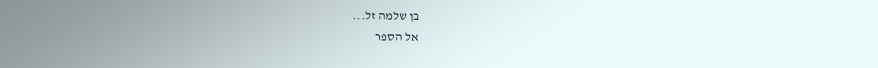בן שלמה זל...
אל הספר